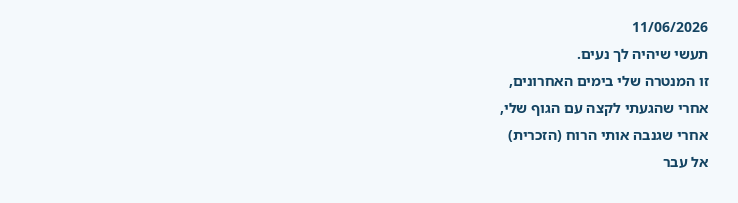11/06/2026
תעשי שיהיה לך נעים.
זו המנטרה שלי בימים האחרונים,
אחרי שהגעתי לקצה עם הגוף שלי,
אחרי שגנבה אותי הרוח (הזכרית)
אל עבר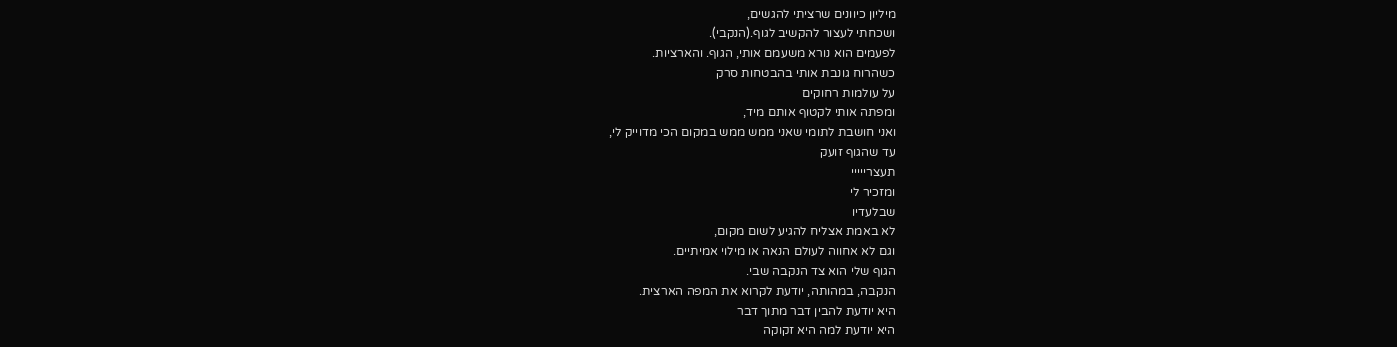מיליון כיוונים שרציתי להגשים,
ושכחתי לעצור להקשיב לגוף.(הנקבי).
לפעמים הוא נורא משעמם אותי, הגוף. והארציות.
כשהרוח גונבת אותי בהבטחות סרק
על עולמות רחוקים
ומפתה אותי לקטוף אותם מיד,
ואני חושבת לתומי שאני ממש ממש במקום הכי מדוייק לי,
עד שהגוף זועק
תעצרייייי
ומזכיר לי
שבלעדיו
לא באמת אצליח להגיע לשום מקום,
וגם לא אחווה לעולם הנאה או מילוי אמיתיים.
הגוף שלי הוא צד הנקבה שבי.
הנקבה, במהותה, יודעת לקרוא את המפה הארצית.
היא יודעת להבין דבר מתוך דבר
היא יודעת למה היא זקוקה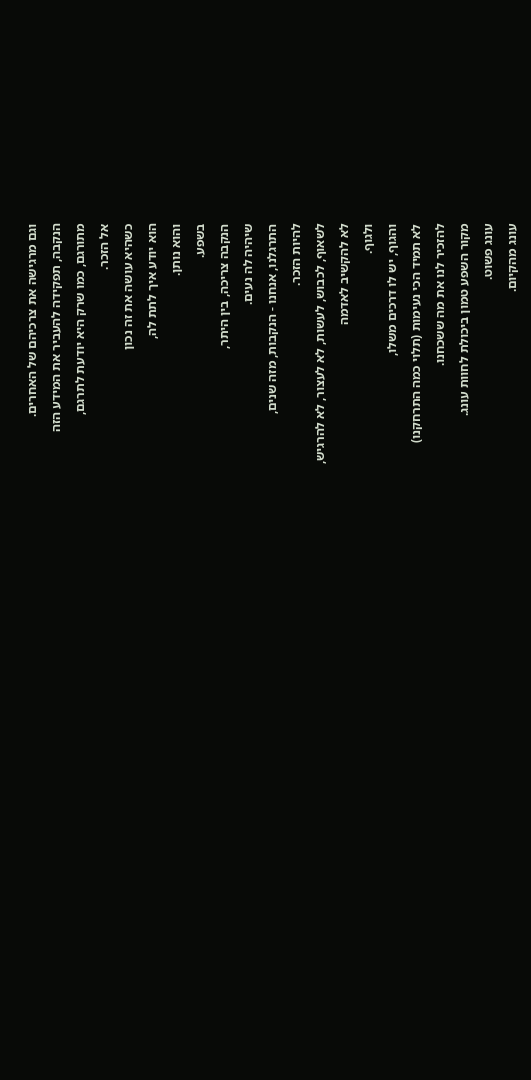וגם מרגישה את צרכיהם של האחרים.
הנקבה, תפקידה להעביר את המידע הזה
מתורגם, כמו שרק היא יודעת לתרגם,
אל הזכר.
כשהיא עושה את זה נכון
הוא יודע איך לתת לה,
והוא נותן.
בשפע.
הנקבה צריכה, בין היתר,
שיהיה לה נעים.
התרגלנו, אנחנו - הנקבות, מזה שנים,
להיות הזכר.
לשאוף, לכבוש, לעשות, לא לעצור, לא להרגיש,
לא להקשיב לאדמה
ולגוף.
והגוף, יש לו דרכים משלו,
לא תמיד הכי נעימות (תלוי כמה התרחקנו)
להזכיר לנו את מה ששכחנו.
מקור השפע טמון ביכולת לחוות עונג.
עונג פשוט.
עונג מהקיום.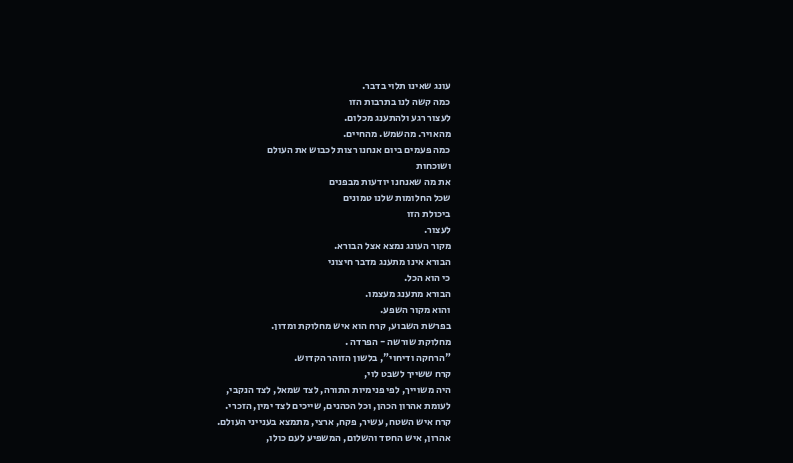עונג שאינו תלוי בדבר.
כמה קשה לנו בתרבות הזו
לעצור רגע ולהתענג מכלום.
מהאויר. מהשמש. מהחיים.
כמה פעמים ביום אנחנו רצות לכבוש את העולם
ושוכחות
את מה שאנחנו יודעות מבפנים
שכל החלומות שלנו טמונים
ביכולת הזו
לעצור.
מקור העונג נמצא אצל הבורא.
הבורא אינו מתענג מדבר חיצוני
כי הוא הכל.
הבורא מתענג מעצמו.
והוא מקור השפע.
בפרשת השבוע, קרח הוא איש מחלוקת ומדון.
מחלוקת שורשה - הפרדה .
"הרחקה ודיחוי", בלשון הזוהר הקדוש.
קרח ששייך לשבט לוי,
היה משוייך, לפי פנימיות התורה, לצד שמאל, לצד הנקבי,
לעומת אהרון הכהן, וכל הכהנים, שייכים לצד ימין, הזכרי.
קרח איש השטח, עשיר, פקח, ארצי, מתמצא בענייני העולם.
אהרון, איש החסד והשלום, המשפיע לעם כולו,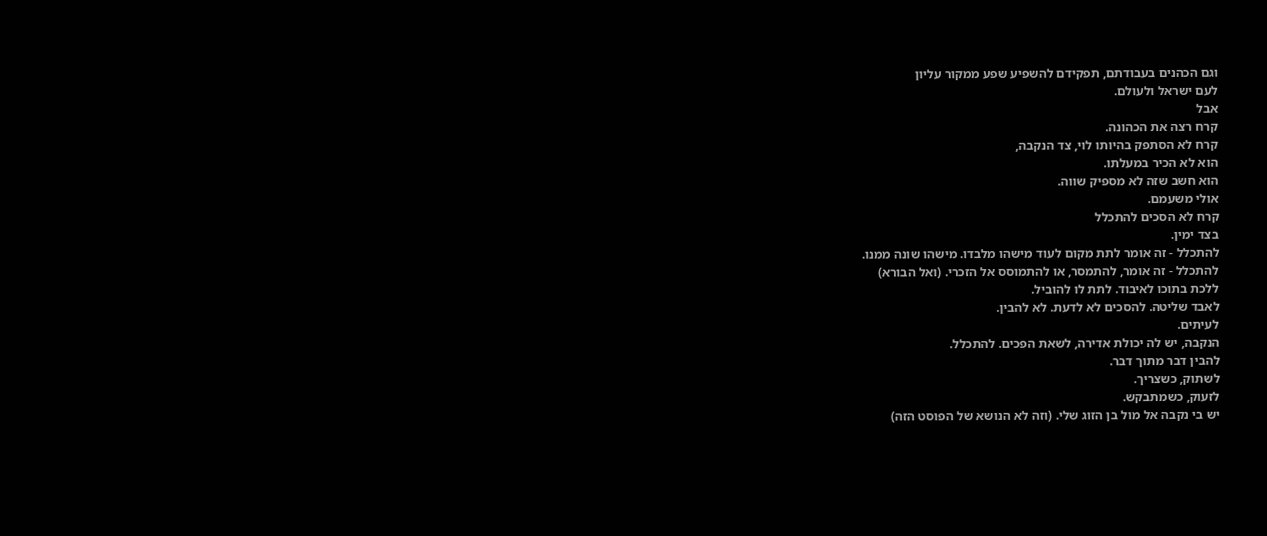וגם הכהנים בעבודתם, תפקידם להשפיע שפע ממקור עליון
לעם ישראל ולעולם.
אבל
קרח רצה את הכהונה.
קרח לא הסתפק בהיותו לוי, צד הנקבה,
הוא לא הכיר במעלתו.
הוא חשב שזה לא מספיק שווה.
אולי משעמם.
קרח לא הסכים להתכלל
בצד ימין.
להתכלל - זה אומר לתת מקום לעוד מישהו מלבדו. מישהו שונה ממנו.
להתכלל - זה אומר, להתמסר, או להתמוסס אל הזכרי. (ואל הבורא)
ללכת בתוכו לאיבוד. לתת לו להוביל.
לאבד שליטה. להסכים לא לדעת. לא להבין.
לעיתים.
הנקבה, יש לה יכולת אדירה, לשאת הפכים. להתכלל.
להבין דבר מתוך דבר.
לשתוק, כשצריך.
לזעוק, כשמתבקש.
יש בי נקבה אל מול בן הזוג שלי. (וזה לא הנושא של הפוסט הזה)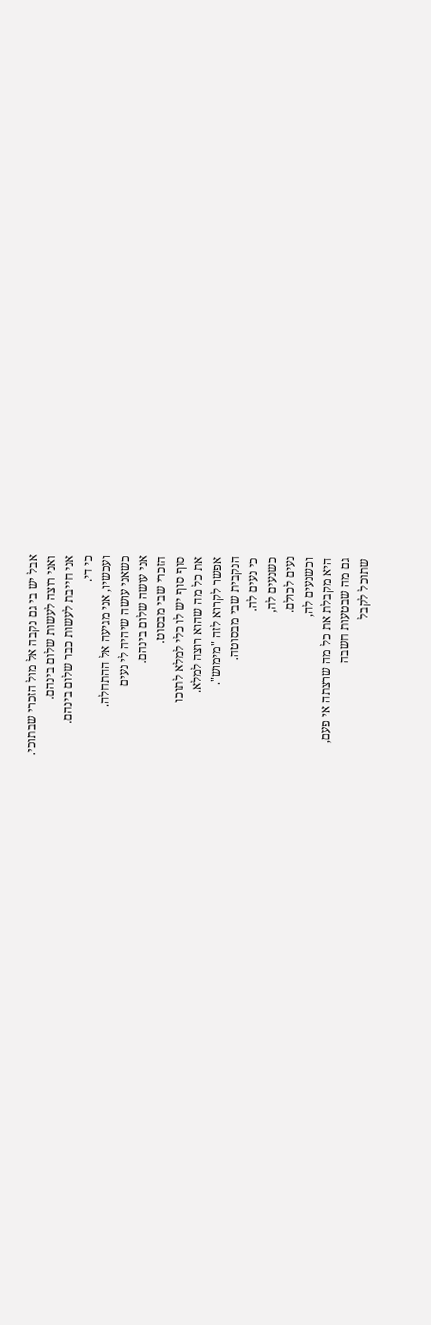אבל יש בי גם נקבה אל מול הזכרי שבתוכי.
ואני רוצה לעשות שלום בינהם.
אני חייבת לעשות כבר שלום בינהם.
כי די.
ועכשיו, אני מגיעה אל ההתחלה.
כשאני עושה שיהיה לי נעים
אני עושה שלום בינהם.
הזכרי שבי מבסוט.
סוף סוף יש לו כלי למלא לתוכו
את כל מה שהוא רוצה למלא.
אפשר לקרוא לזה "מימוש".
הנקבית שבי מבסוטה.
כי נעים לה.
כשנעים לה,
נעים לכולם.
וכשנעים לה,
היא מקבלת את כל מה שרצתה אי פעם,
גם מה שבטעות חשבה
שתוכל לקבל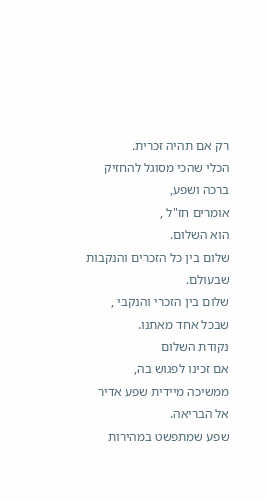רק אם תהיה זכרית.
הכלי שהכי מסוגל להחזיק ברכה ושפע,
אומרים חז"ל ,
הוא השלום.
שלום בין כל הזכרים והנקבות שבעולם.
שלום בין הזכרי והנקבי ,
שבכל אחד מאתנו.
נקודת השלום
אם זכינו לפגוש בה,
ממשיכה מיידית שפע אדיר
אל הבריאה.
שפע שמתפשט במהירות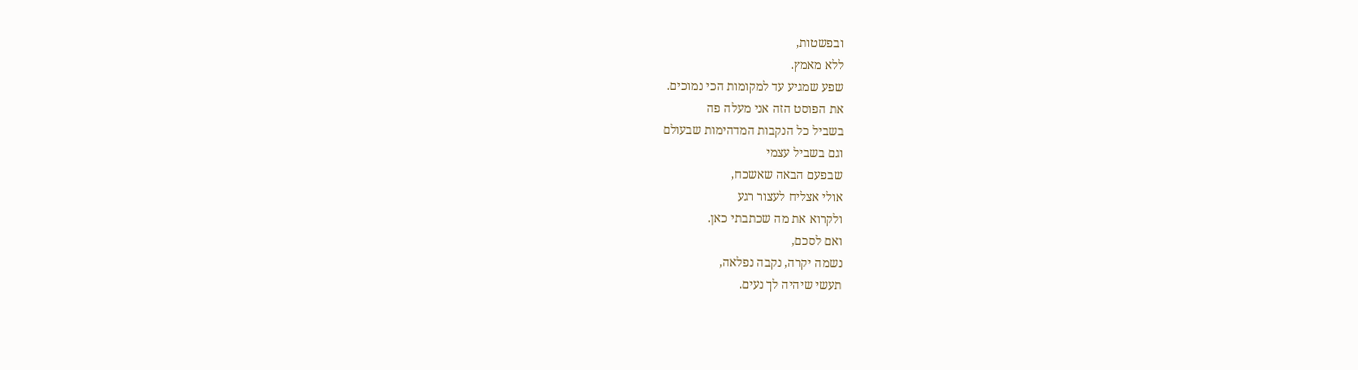ובפשטות,
ללא מאמץ.
שפע שמגיע עד למקומות הכי נמוכים.
את הפוסט הזה אני מעלה פה
בשביל כל הנקבות המדהימות שבעולם
וגם בשביל עצמי
שבפעם הבאה שאשכח,
אולי אצליח לעצור רגע
ולקרוא את מה שכתבתי כאן.
ואם לסכם,
נשמה יקרה, נקבה נפלאה,
תעשי שיהיה לך נעים.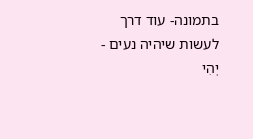בתמונה- עוד דרך לעשות שיהיה נעים -
יְהִי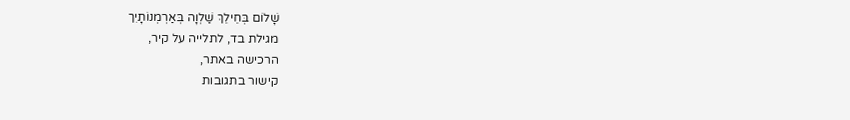שָׁלוֹם בְּחֵילֵךְ שַׁלְוָה בְּאַרְמְנוֹתָיִך
מגילת בד, לתלייה על קיר,
הרכישה באתר,
קישור בתגובות